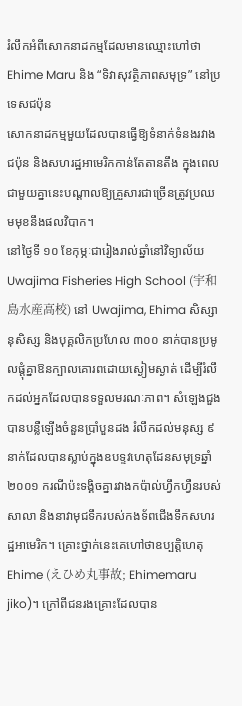រំលឹកអំពីសោកនាដកម្មដែលមានឈ្មោះហៅថា Ehime Maru និង “ទិវាសុវត្ថិភាពសមុទ្រ” នៅប្រទេសជប៉ុន
សោកនាដកម្មមួយដែលបានធ្វើឱ្យទំនាក់ទំនងរវាងជប៉ុន និងសហរដ្ឋអាមេរិកកាន់តែតានតឹង ក្នុងពេលជាមួយគ្នានេះបណ្តាលឱ្យគ្រួសារជាច្រើនត្រូវប្រឈមមុខនឹងផលវិបាក។
នៅថ្ងៃទី ១០ ខែកុម្ភៈជារៀងរាល់ឆ្នាំនៅវិទ្យាល័យ Uwajima Fisheries High School (宇和島水産高校) នៅ Uwajima, Ehima សិស្សានុសិស្ស និងបុគ្គលិកប្រហែល ៣០០ នាក់បានប្រមូលផ្តុំគ្នាឱនក្បាលគោរពដោយស្ងៀមស្ងាត់ ដើម្បីរំលឹកដល់អ្នកដែលបានទទួលមរណៈភាព។ សំឡេងជួងបានបន្លឺឡើងចំនួនប្រាំបួនដង រំលឹកដល់មនុស្ស ៩ នាក់ដែលបានស្លាប់ក្នុងឧបទ្ទវហេតុដែនសមុទ្រឆ្នាំ ២០០១ ករណីប៉ះទង្គិចគ្នារវាងកប៉ាល់ហ្វឹកហ្វឺនរបស់សាលា និងនាវាមុជទឹករបស់កងទ័ពជើងទឹកសហរដ្ឋអាមេរិក។ គ្រោះថ្នាក់នេះគេហៅថាឧប្បត្តិហេតុ Ehime (えひめ丸事故; Ehimemaru jiko)។ ក្រៅពីជនរងគ្រោះដែលបាន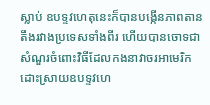ស្លាប់ ឧបទ្ទវហេតុនេះក៏បានបង្កើនភាពតានតឹងរវាងប្រទេសទាំងពីរ ហើយបានចោទជាសំណួរចំពោះវិធីដែលកងនាវាចរអាមេរិកដោះស្រាយឧបទ្ទវហេ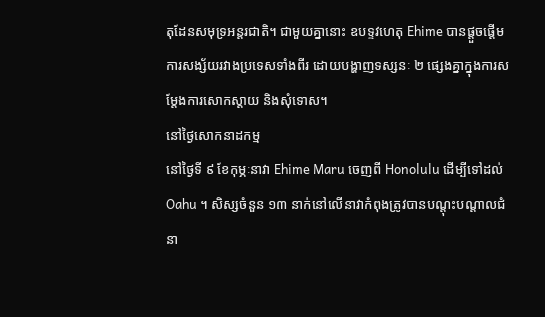តុដែនសមុទ្រអន្តរជាតិ។ ជាមួយគ្នានោះ ឧបទ្ទវហេតុ Ehime បានផ្តួចផ្តើមការសង្ស័យរវាងប្រទេសទាំងពីរ ដោយបង្ហាញទស្សនៈ ២ ផ្សេងគ្នាក្នុងការសម្តែងការសោកស្តាយ និងសុំទោស។
នៅថ្ងៃសោកនាដកម្ម
នៅថ្ងៃទី ៩ ខែកុម្ភៈនាវា Ehime Maru ចេញពី Honolulu ដើម្បីទៅដល់ Oahu ។ សិស្សចំនួន ១៣ នាក់នៅលើនាវាកំពុងត្រូវបានបណ្តុះបណ្តាលជំនា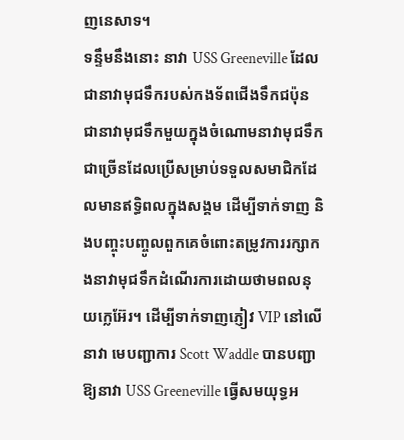ញនេសាទ។
ទន្ទឹមនឹងនោះ នាវា USS Greeneville ដែលជានាវាមុជទឹករបស់កងទ័ពជើងទឹកជប៉ុន ជានាវាមុជទឹកមួយក្នុងចំណោមនាវាមុជទឹកជាច្រើនដែលប្រើសម្រាប់ទទួលសមាជិកដែលមានឥទ្ធិពលក្នុងសង្គម ដើម្បីទាក់ទាញ និងបញ្ចុះបញ្ចូលពួកគេចំពោះតម្រូវការរក្សាកងនាវាមុជទឹកដំណើរការដោយថាមពលនុយក្លេអ៊ែរ។ ដើម្បីទាក់ទាញភ្ញៀវ VIP នៅលើនាវា មេបញ្ជាការ Scott Waddle បានបញ្ជាឱ្យនាវា USS Greeneville ធ្វើសមយុទ្ធអ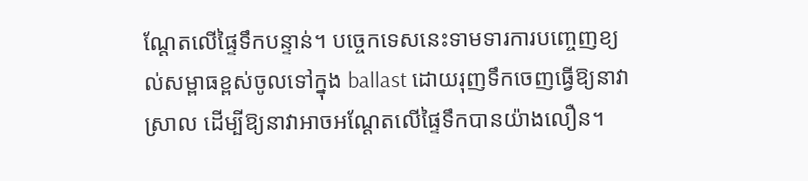ណ្តែតលើផ្ទៃទឹកបន្ទាន់។ បច្ចេកទេសនេះទាមទារការបញ្ចេញខ្យល់សម្ពាធខ្ពស់ចូលទៅក្នុង ballast ដោយរុញទឹកចេញធ្វើឱ្យនាវាស្រាល ដើម្បីឱ្យនាវាអាចអណ្តែតលើផ្ទៃទឹកបានយ៉ាងលឿន។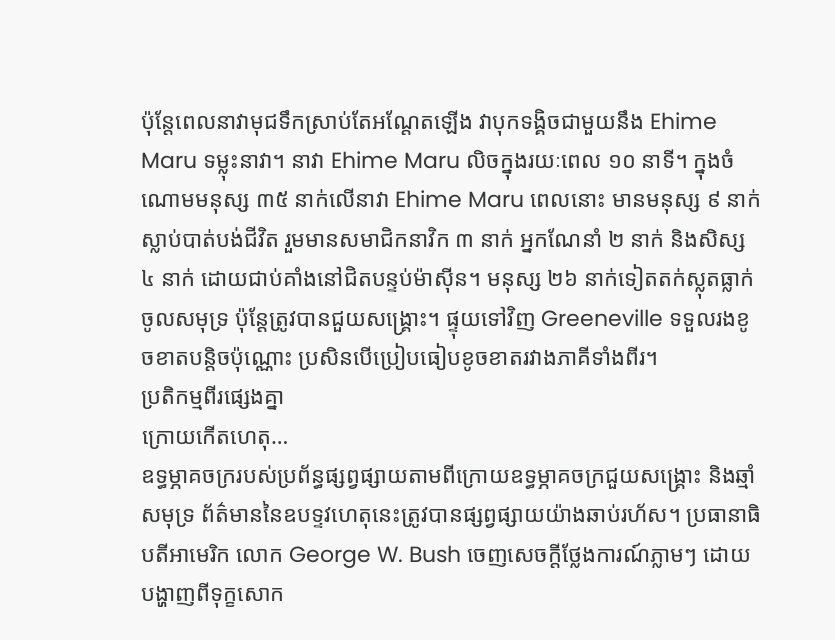ប៉ុន្តែពេលនាវាមុជទឹកស្រាប់តែអណ្តែតឡើង វាបុកទង្គិចជាមួយនឹង Ehime Maru ទម្លុះនាវា។ នាវា Ehime Maru លិចក្នុងរយៈពេល ១០ នាទី។ ក្នុងចំណោមមនុស្ស ៣៥ នាក់លើនាវា Ehime Maru ពេលនោះ មានមនុស្ស ៩ នាក់ស្លាប់បាត់បង់ជីវិត រួមមានសមាជិកនាវិក ៣ នាក់ អ្នកណែនាំ ២ នាក់ និងសិស្ស ៤ នាក់ ដោយជាប់គាំងនៅជិតបន្ទប់ម៉ាស៊ីន។ មនុស្ស ២៦ នាក់ទៀតតក់ស្លុតធ្លាក់ចូលសមុទ្រ ប៉ុន្តែត្រូវបានជួយសង្គ្រោះ។ ផ្ទុយទៅវិញ Greeneville ទទួលរងខូចខាតបន្តិចប៉ុណ្ណោះ ប្រសិនបើប្រៀបធៀបខូចខាតរវាងភាគីទាំងពីរ។
ប្រតិកម្មពីរផ្សេងគ្នា
ក្រោយកើតហេតុ…
ឧទ្ធម្ភាគចក្ររបស់ប្រព័ន្ធផ្សព្វផ្សាយតាមពីក្រោយឧទ្ធម្ភាគចក្រជួយសង្គ្រោះ និងឆ្មាំសមុទ្រ ព័ត៌មាននៃឧបទ្ទវហេតុនេះត្រូវបានផ្សព្វផ្សាយយ៉ាងឆាប់រហ័ស។ ប្រធានាធិបតីអាមេរិក លោក George W. Bush ចេញសេចក្តីថ្លែងការណ៍ភ្លាមៗ ដោយបង្ហាញពីទុក្ខសោក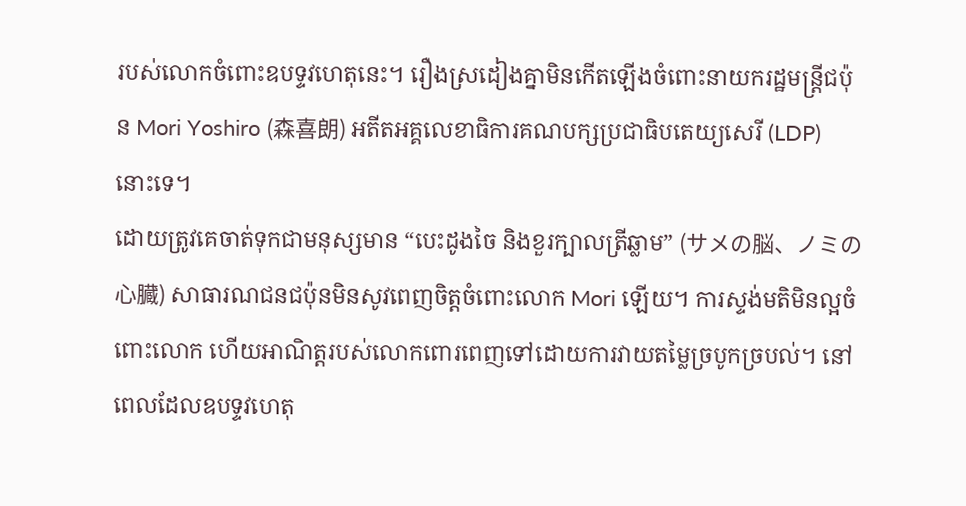របស់លោកចំពោះឧបទ្ទវហេតុនេះ។ រឿងស្រដៀងគ្នាមិនកើតឡើងចំពោះនាយករដ្ឋមន្ត្រីជប៉ុន Mori Yoshiro (森喜朗) អតីតអគ្គលេខាធិការគណបក្សប្រជាធិបតេយ្យសេរី (LDP) នោះទេ។
ដោយត្រូវគេចាត់ទុកជាមនុស្សមាន “បេះដូងចៃ និងខួរក្បាលត្រីឆ្លាម” (サメの脳、ノミの心臓) សាធារណជនជប៉ុនមិនសូវពេញចិត្តចំពោះលោក Mori ឡើយ។ ការស្ទង់មតិមិនល្អចំពោះលោក ហើយអាណិត្តរបស់លោកពោរពេញទៅដោយការវាយតម្លៃច្របូកច្របល់។ នៅពេលដែលឧបទ្ទវហេតុ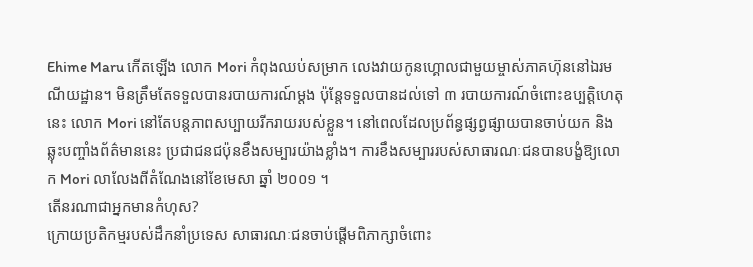Ehime Maru កើតឡើង លោក Mori កំពុងឈប់សម្រាក លេងវាយកូនហ្គោលជាមួយម្ចាស់ភាគហ៊ុននៅឯរមណីយដ្ឋាន។ មិនត្រឹមតែទទួលបានរបាយការណ៍ម្តង ប៉ុន្តែទទួលបានដល់ទៅ ៣ របាយការណ៍ចំពោះឧប្បត្តិហេតុនេះ លោក Mori នៅតែបន្តភាពសប្បាយរីករាយរបស់ខ្លួន។ នៅពេលដែលប្រព័ន្ធផ្សព្វផ្សាយបានចាប់យក និងឆ្លុះបញ្ចាំងព័ត៌មាននេះ ប្រជាជនជប៉ុនខឹងសម្បារយ៉ាងខ្លាំង។ ការខឹងសម្បាររបស់សាធារណៈជនបានបង្ខំឱ្យលោក Mori លាលែងពីតំណែងនៅខែមេសា ឆ្នាំ ២០០១ ។
តើនរណាជាអ្នកមានកំហុស?
ក្រោយប្រតិកម្មរបស់ដឹកនាំប្រទេស សាធារណៈជនចាប់ផ្តើមពិភាក្សាចំពោះ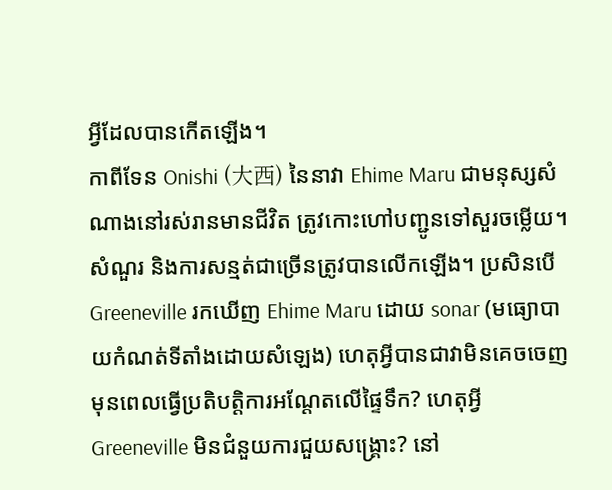អ្វីដែលបានកើតឡើង។
កាពីទែន Onishi (大西) នៃនាវា Ehime Maru ជាមនុស្សសំណាងនៅរស់រានមានជីវិត ត្រូវកោះហៅបញ្ជូនទៅសួរចម្លើយ។ សំណួរ និងការសន្មត់ជាច្រើនត្រូវបានលើកឡើង។ ប្រសិនបើ Greeneville រកឃើញ Ehime Maru ដោយ sonar (មធ្យោបាយកំណត់ទីតាំងដោយសំឡេង) ហេតុអ្វីបានជាវាមិនគេចចេញមុនពេលធ្វើប្រតិបត្តិការអណ្តែតលើផ្ទៃទឹក? ហេតុអ្វី Greeneville មិនជំនួយការជួយសង្គ្រោះ? នៅ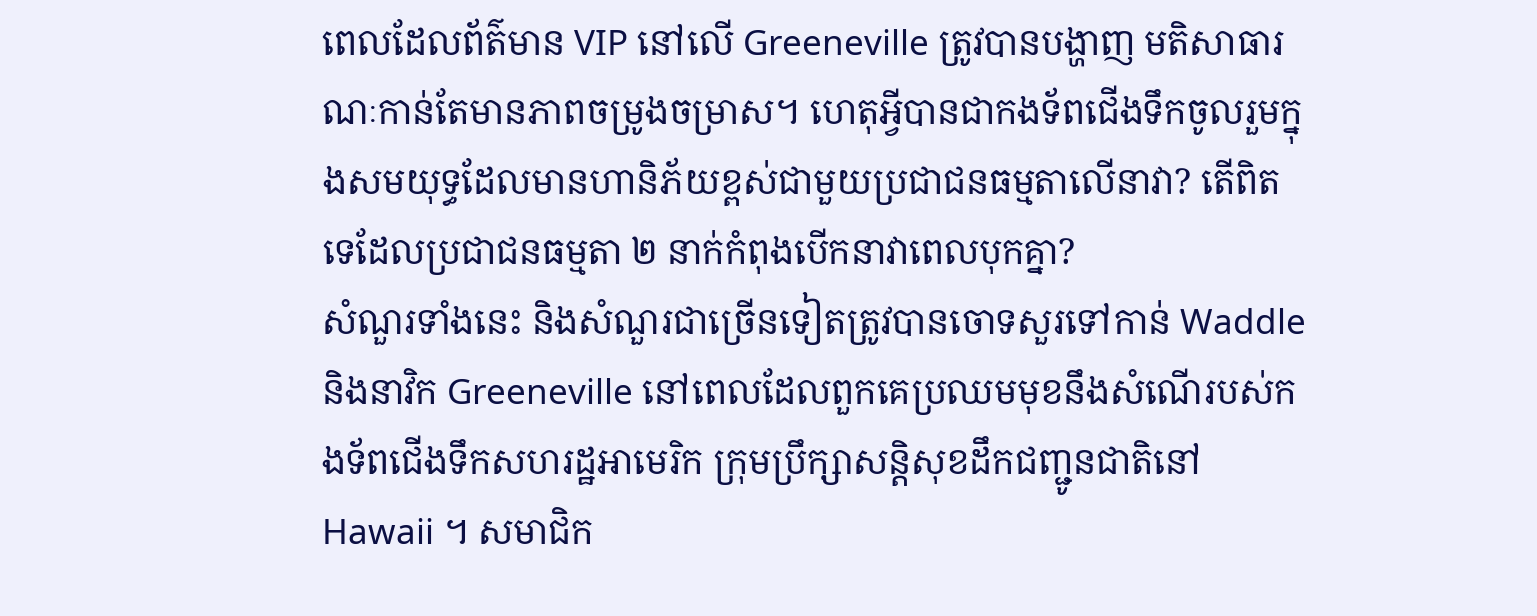ពេលដែលព័ត៌មាន VIP នៅលើ Greeneville ត្រូវបានបង្ហាញ មតិសាធារណៈកាន់តែមានភាពចម្រូងចម្រាស។ ហេតុអ្វីបានជាកងទ័ពជើងទឹកចូលរួមក្នុងសមយុទ្ធដែលមានហានិភ័យខ្ពស់ជាមួយប្រជាជនធម្មតាលើនាវា? តើពិតទេដែលប្រជាជនធម្មតា ២ នាក់កំពុងបើកនាវាពេលបុកគ្នា?
សំណួរទាំងនេះ និងសំណួរជាច្រើនទៀតត្រូវបានចោទសួរទៅកាន់ Waddle និងនាវិក Greeneville នៅពេលដែលពួកគេប្រឈមមុខនឹងសំណើរបស់កងទ័ពជើងទឹកសហរដ្ឋអាមេរិក ក្រុមប្រឹក្សាសន្តិសុខដឹកជញ្ជូនជាតិនៅ Hawaii ។ សមាជិក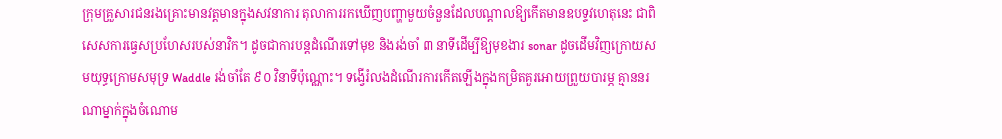ក្រុមគ្រួសារជនរងគ្រោះមានវត្តមានក្នុងសវនាការ តុលាការរកឃើញបញ្ហាមួយចំនួនដែលបណ្តាលឱ្យកើតមានឧបទ្ទវហេតុនេះ ជាពិសេសការធ្វេសប្រហែសរបស់នាវិក។ ដូចជាការបន្តដំណើរទៅមុខ និងរង់ចាំ ៣ នាទីដើម្បីឱ្យមុខងារ sonar ដូចដើមវិញក្រោយសមយុទ្ធក្រោមសមុទ្រ Waddle រង់ចាំតែ ៩០ វិនាទីប៉ុណ្ណោះ។ ទង្វើរំលងដំណើរការកើតឡើងក្នុងកម្រិតគួរអោយព្រួយបារម្ភ គ្មាននរណាម្នាក់ក្នុងចំណោម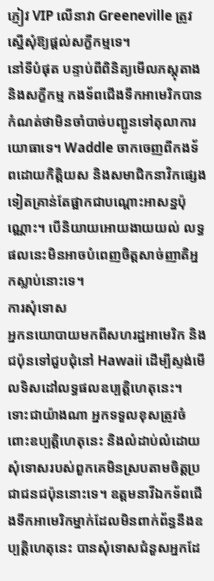ភ្ញៀវ VIP លើនាវា Greeneville ត្រូវស្នើសុំឱ្យផ្តល់សក្ខីកម្មទេ។
នៅទីបំផុត បន្ទាប់ពីពិនិត្យមើលភស្តុតាង និងសក្ខីកម្ម កងទ័ពជើងទឹកអាមេរិកបានកំណត់ថាមិនចាំបាច់បញ្ជូនទៅតុលាការយោធាទេ។ Waddle ចាកចេញពីកងទ័ពដោយកិត្តិយស និងសមាជិកនាវិកផ្សេងទៀតគ្រាន់តែផ្អាកជាបណ្តោះអាសន្នប៉ុណ្ណោះ។ បើនិយាយអោយងាយយល់ លទ្ធផលនេះមិនអាចបំពេញចិត្តសាច់ញាតិអ្នកស្លាប់នោះទេ។
ការសុំទោស
អ្នកនយោបាយមកពីសហរដ្ឋអាមេរិក និងជប៉ុនទៅជួបជុំនៅ Hawaii ដើម្បីស្ទង់មើលទិសដៅលទ្ធផលឧប្បត្តិហេតុនេះ។ ទោះជាយ៉ាងណា អ្នកទទួលខុសត្រូវចំពោះឧប្បត្តិហេតុនេះ និងលំដាប់លំដោយសុំទោសរបស់ពួកគេមិនស្របតាមចិត្តប្រជាជនជប៉ុននោះទេ។ ឧត្តមនាវីឯកទ័ពជើងទឹកអាមេរិកម្នាក់ដែលមិនពាក់ព័ន្ធនឹងឧប្បត្តិហេតុនេះ បានសុំទោសជំនួសអ្នកដែ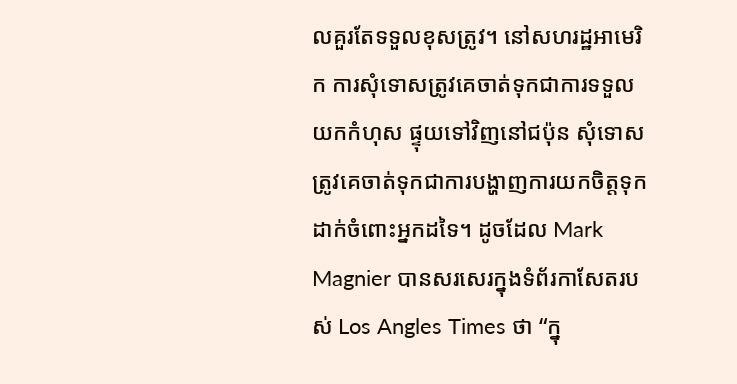លគួរតែទទួលខុសត្រូវ។ នៅសហរដ្ឋអាមេរិក ការសុំទោសត្រូវគេចាត់ទុកជាការទទួលយកកំហុស ផ្ទុយទៅវិញនៅជប៉ុន សុំទោសត្រូវគេចាត់ទុកជាការបង្ហាញការយកចិត្តទុកដាក់ចំពោះអ្នកដទៃ។ ដូចដែល Mark Magnier បានសរសេរក្នុងទំព័រកាសែតរបស់ Los Angles Times ថា “ក្នុ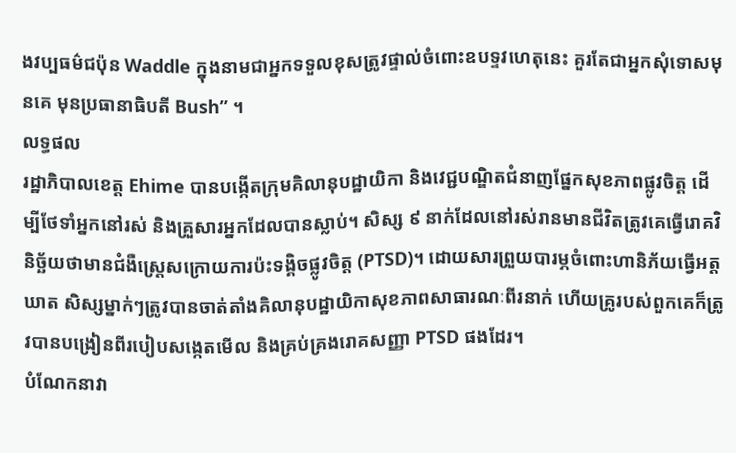ងវប្បធម៌ជប៉ុន Waddle ក្នុងនាមជាអ្នកទទួលខុសត្រូវផ្ទាល់ចំពោះឧបទ្ទវហេតុនេះ គួរតែជាអ្នកសុំទោសមុនគេ មុនប្រធានាធិបតី Bush” ។
លទ្ធផល
រដ្ឋាភិបាលខេត្ត Ehime បានបង្កើតក្រុមគិលានុបដ្ឋាយិកា និងវេជ្ជបណ្ឌិតជំនាញផ្នែកសុខភាពផ្លូវចិត្ត ដើម្បីថែទាំអ្នកនៅរស់ និងគ្រួសារអ្នកដែលបានស្លាប់។ សិស្ស ៩ នាក់ដែលនៅរស់រានមានជីវិតត្រូវគេធ្វើរោគវិនិច្ឆ័យថាមានជំងឺស្ត្រេសក្រោយការប៉ះទង្គិចផ្លូវចិត្ត (PTSD)។ ដោយសារព្រួយបារម្ភចំពោះហានិភ័យធ្វើអត្តឃាត សិស្សម្នាក់ៗត្រូវបានចាត់តាំងគិលានុបដ្ឋាយិកាសុខភាពសាធារណៈពីរនាក់ ហើយគ្រូរបស់ពួកគេក៏ត្រូវបានបង្រៀនពីរបៀបសង្កេតមើល និងគ្រប់គ្រងរោគសញ្ញា PTSD ផងដែរ។
បំណែកនាវា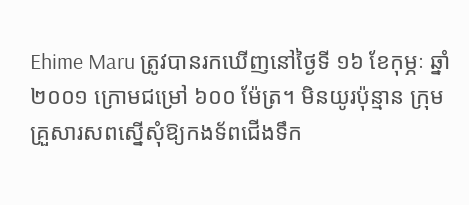Ehime Maru ត្រូវបានរកឃើញនៅថ្ងៃទី ១៦ ខែកុម្ភៈ ឆ្នាំ ២០០១ ក្រោមជម្រៅ ៦០០ ម៉ែត្រ។ មិនយូរប៉ុន្មាន ក្រុមគ្រួសារសពស្នើសុំឱ្យកងទ័ពជើងទឹក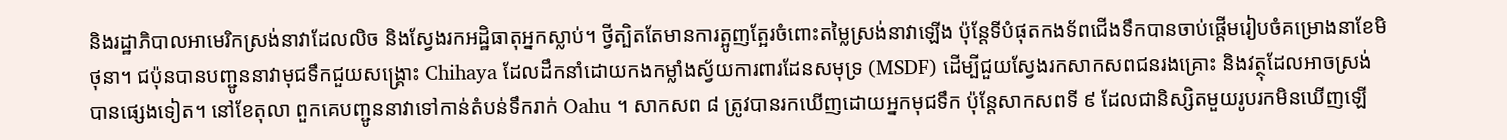និងរដ្ឋាភិបាលអាមេរិកស្រង់នាវាដែលលិច និងស្វែងរកអដ្ឋិធាតុអ្នកស្លាប់។ ថ្វីត្បិតតែមានការត្អូញត្អែរចំពោះតម្លៃស្រង់នាវាឡើង ប៉ុន្តែទីបំផុតកងទ័ពជើងទឹកបានចាប់ផ្តើមរៀបចំគម្រោងនាខែមិថុនា។ ជប៉ុនបានបញ្ជូននាវាមុជទឹកជួយសង្គ្រោះ Chihaya ដែលដឹកនាំដោយកងកម្លាំងស្វ័យការពារដែនសមុទ្រ (MSDF) ដើម្បីជួយស្វែងរកសាកសពជនរងគ្រោះ និងវត្ថុដែលអាចស្រង់បានផ្សេងទៀត។ នៅខែតុលា ពួកគេបញ្ជូននាវាទៅកាន់តំបន់ទឹករាក់ Oahu ។ សាកសព ៨ ត្រូវបានរកឃើញដោយអ្នកមុជទឹក ប៉ុន្តែសាកសពទី ៩ ដែលជានិស្សិតមួយរូបរកមិនឃើញឡើ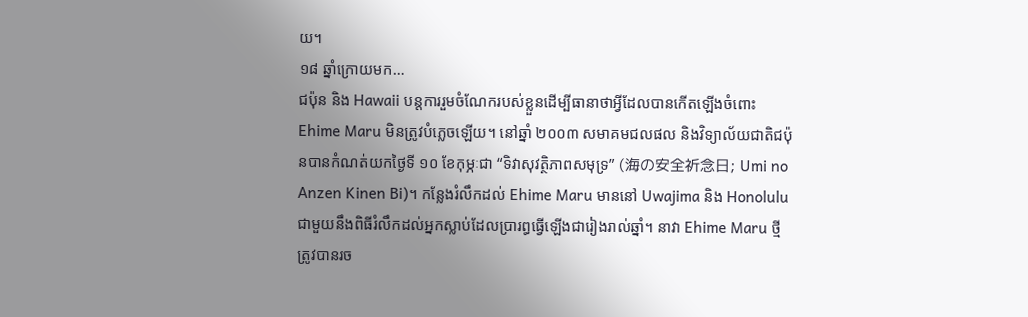យ។
១៨ ឆ្នាំក្រោយមក…
ជប៉ុន និង Hawaii បន្តការរួមចំណែករបស់ខ្លួនដើម្បីធានាថាអ្វីដែលបានកើតឡើងចំពោះ Ehime Maru មិនត្រូវបំភ្លេចឡើយ។ នៅឆ្នាំ ២០០៣ សមាគមជលផល និងវិទ្យាល័យជាតិជប៉ុនបានកំណត់យកថ្ងៃទី ១០ ខែកុម្ភៈជា “ទិវាសុវត្ថិភាពសមុទ្រ” (海の安全祈念日; Umi no Anzen Kinen Bi)។ កន្លែងរំលឹកដល់ Ehime Maru មាននៅ Uwajima និង Honolulu ជាមួយនឹងពិធីរំលឹកដល់អ្នកស្លាប់ដែលប្រារព្ធធ្វើឡើងជារៀងរាល់ឆ្នាំ។ នាវា Ehime Maru ថ្មីត្រូវបានរច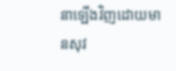នាឡើងវិញដោយមានសុវ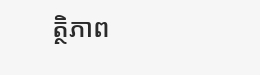ត្ថិភាព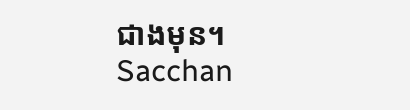ជាងមុន។
Sacchan